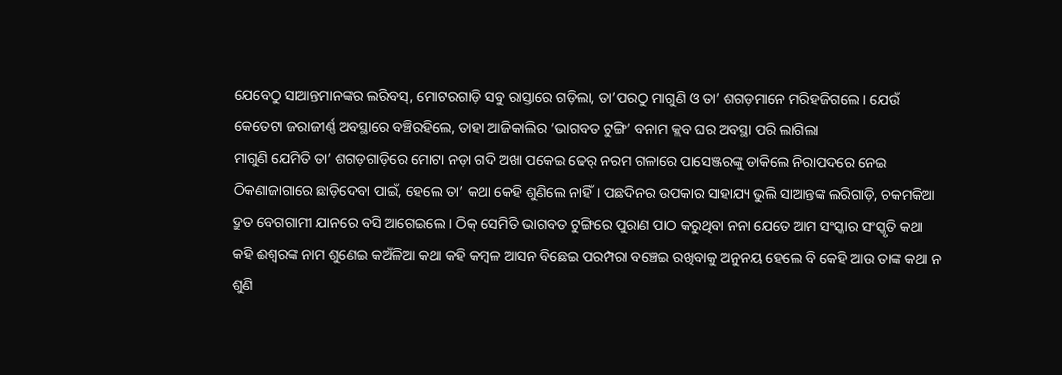ଯେବେଠୁ ସାଆନ୍ତମାନଙ୍କର ଲରିବସ୍, ମୋଟରଗାଡ଼ି ସବୁ ରାସ୍ତାରେ ଗଡ଼ିଲା, ତା’ପରଠୁ ମାଗୁଣି ଓ ତା’ ଶଗଡ଼ମାନେ ମରିହଜିଗଲେ । ଯେଉଁ କେତେଟା ଜରାଜୀର୍ଣ୍ଣ ଅବସ୍ଥାରେ ବଞ୍ଚିରହିଲେ, ତାହା ଆଜିକାଲିର ‘ଭାଗବତ ଟୁଙ୍ଗି’ ବନାମ କ୍ଲବ ଘର ଅବସ୍ଥା ପରି ଲାଗିଲା
ମାଗୁଣି ଯେମିତି ତା’ ଶଗଡ଼ଗାଡ଼ିରେ ମୋଟା ନଡ଼ା ଗଦି ଅଖା ପକେଇ ଢେର୍ ନରମ ଗଳାରେ ପାସେଞ୍ଜରଙ୍କୁ ଡାକିଲେ ନିରାପଦରେ ନେଇ ଠିକଣାଜାଗାରେ ଛାଡ଼ିଦେବା ପାଇଁ, ହେଲେ ତା’ କଥା କେହି ଶୁଣିଲେ ନାହିଁ। ପଛଦିନର ଉପକାର ସାହାଯ୍ୟ ଭୁଲି ସାଆନ୍ତଙ୍କ ଲରିଗାଡ଼ି, ଚକମକିଆ ଦ୍ରୁତ ବେଗଗାମୀ ଯାନରେ ବସି ଆଗେଇଲେ । ଠିକ୍ ସେମିତି ଭାଗବତ ଟୁଙ୍ଗିରେ ପୁରାଣ ପାଠ କରୁଥିବା ନନା ଯେତେ ଆମ ସଂସ୍କାର ସଂସ୍କୃତି କଥା କହି ଈଶ୍ୱରଙ୍କ ନାମ ଶୁଣେଇ କଅଁଳିଆ କଥା କହି କମ୍ବଳ ଆସନ ବିଛେଇ ପରମ୍ପରା ବଞ୍ଚେଇ ରଖିବାକୁ ଅନୁନୟ ହେଲେ ବି କେହି ଆଉ ତାଙ୍କ କଥା ନ ଶୁଣି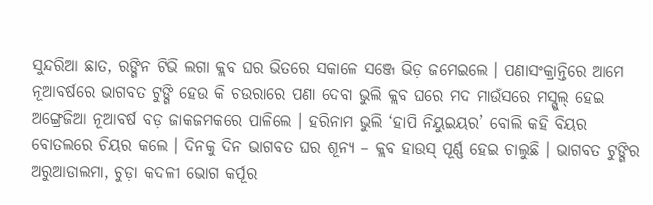ସୁନ୍ଦରିଆ ଛାତ, ରଙ୍ଗିନ ଟିଭି ଲଗା କ୍ଲବ ଘର ଭିତରେ ସକାଳେ ସଞ୍ଜେ ଭିଡ଼ ଜମେଇଲେ । ପଣାସଂକ୍ରାନ୍ତିରେ ଆମେ ନୂଆବର୍ଷରେ ଭାଗବତ ଟୁଙ୍ଗି ହେଉ କି ଚଉରାରେ ପଣା ଦେବା ଭୁଲି କ୍ଲବ ଘରେ ମଦ ମାଉଁସରେ ମସ୍ଗୁଲ୍ ହେଇ ଅଙ୍ଗ୍ରେଜିଆ ନୂଆବର୍ଷ ବଡ଼ ଜାକଜମକରେ ପାଳିଲେ । ହରିନାମ ଭୁଲି ‘ହାପି ନିୟୁଇୟର’ ବୋଲି କହି ବିୟର ବୋତଲରେ ଚିୟର କଲେ । ଦିନକୁ ଦିନ ଭାଗବତ ଘର ଶୂନ୍ୟ – କ୍ଲବ ହାଉସ୍ ପୂର୍ଣ୍ଣ ହେଇ ଚାଲୁଛି । ଭାଗବତ ଟୁଙ୍ଗିର ଅରୁଆଡାଲମା, ଚୁଡ଼ା କଦଳୀ ଭୋଗ କର୍ପୂର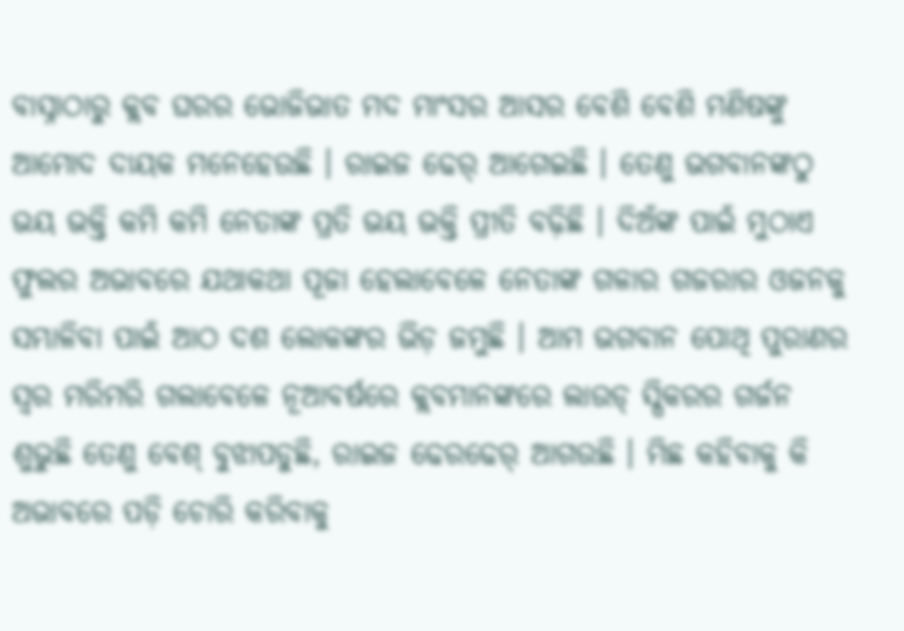ବାସ୍ନାଠାରୁ କ୍ଲବ ଘରର ଭୋଜିଭାତ ମଦ ମାଂସର ଆସର ବେଶି ବେଶି ମଣିଷଙ୍କୁ ଆମୋଦ ଦାୟକ ମନେହେଉଛି । ରାଇଜ ଢେର୍ ଆଗେଇଛି । ତେଣୁ ଭଗବାନଙ୍କଠୁ ଭୟ ଭକ୍ତି କମି କମି ନେତାଙ୍କ ପ୍ରତି ଭୟ ଭକ୍ତି ପ୍ରୀତି ବଢ଼ିଛି । ଦିଅଁଙ୍କ ପାଇଁ ମୁଠାଏ ଫୁଲର ଅଭାବରେ ଯଥାକଥା ପୂଜା ହେଲାବେଳେ ନେତାଙ୍କ ଗଳାର ଗଜରାର ଓଜନକୁ ସମ୍ଭାଳିବା ପାଇଁ ଆଠ ଦଶ ଲୋକଙ୍କର ଭିଡ଼ ଜମୁଛି । ଆମ ଭଗବାନ ପୋଥି ପୁରାଣର ସ୍ବର ମରିମରି ଗଲାବେଳେ ନୂଆବର୍ଷରେ କ୍ଲବମାନଙ୍କରେ ଲାଉଡ୍ ସ୍ପିକରର ଗର୍ଜନ ଶୁଭୁଛି ତେଣୁ ବେଶ୍ ବୁଝାପଡୁଛି, ରାଇଜ ଢେରଢେର୍ ଆଗଉଛି । ମିଛ କହିବାକୁ କି ଅଭାବରେ ପଡ଼ି ଚୋରି କରିବାକୁ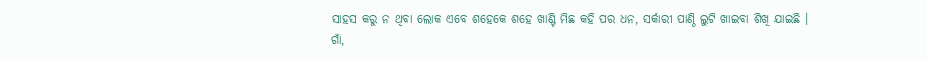ସାହସ କରୁ ନ ଥିବା ଲୋକ ଏବେ ଶହେକେ ଶହେ ଖାଣ୍ଟି ମିଛ କହି ପର ଧନ, ସର୍କାରୀ ପାଣ୍ଠି ଲୁଟି ଖାଇବା ଶିଖି ଯାଇଛି ।
ଗାଁ,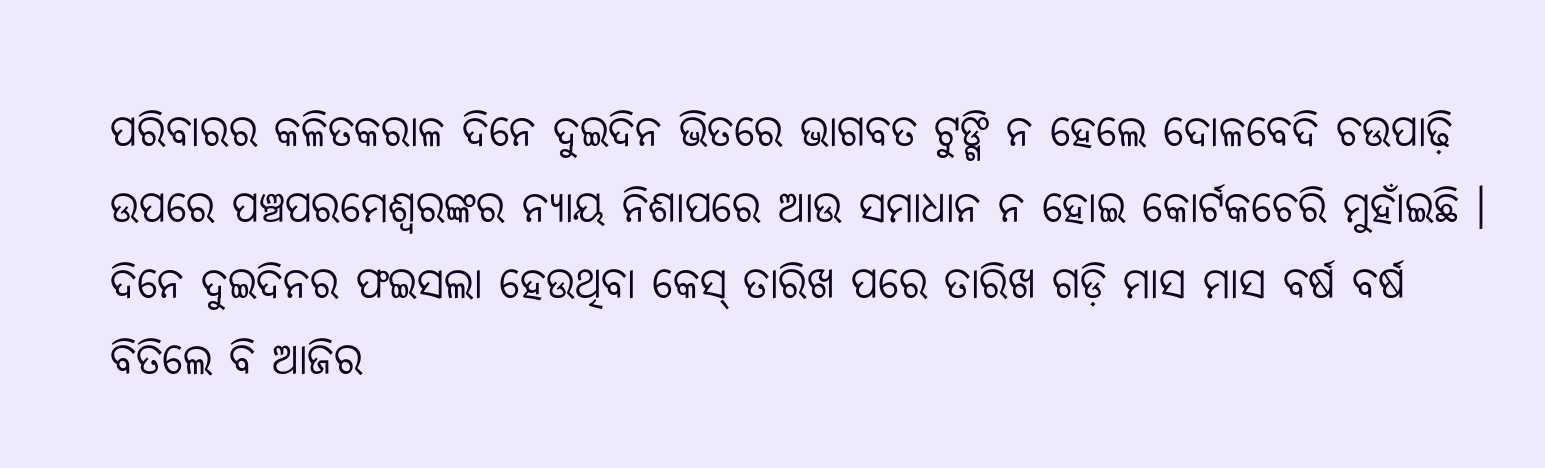ପରିବାରର କଳିତକରାଳ ଦିନେ ଦୁଇଦିନ ଭିତରେ ଭାଗବତ ଟୁଙ୍ଗି ନ ହେଲେ ଦୋଳବେଦି ଚଉପାଢ଼ି ଉପରେ ପଞ୍ଚପରମେଶ୍ୱରଙ୍କର ନ୍ୟାୟ ନିଶାପରେ ଆଉ ସମାଧାନ ନ ହୋଇ କୋର୍ଟକଚେରି ମୁହାଁଇଛି । ଦିନେ ଦୁଇଦିନର ଫଇସଲା ହେଉଥିବା କେସ୍ ତାରିଖ ପରେ ତାରିଖ ଗଡ଼ି ମାସ ମାସ ବର୍ଷ ବର୍ଷ ବିତିଲେ ବି ଆଜିର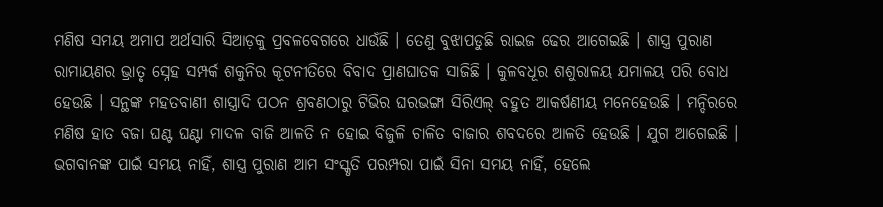ମଣିଷ ସମୟ ଅମାପ ଅର୍ଥସାରି ସିଆଡ଼କୁ ପ୍ରବଳବେଗରେ ଧାଉଁଛି । ତେଣୁ ବୁଝାପଡୁଛି ରାଇଜ ଢେର ଆଗେଇଛି । ଶାସ୍ତ୍ର ପୁରାଣ ରାମାୟଣର ଭ୍ରାତୃ ସ୍ନେହ ସମ୍ପର୍କ ଶକୁନିର କୂଟନୀତିରେ ବିବାଦ ପ୍ରାଣଘାତକ ସାଜିଛି । କୁଳବଧୂର ଶଶୁରାଳୟ ଯମାଳୟ ପରି ବୋଧ ହେଉଛି । ସନ୍ଥଙ୍କ ମହତବାଣୀ ଶାସ୍ତ୍ରାଦି ପଠନ ଶ୍ରବଣଠାରୁ ଟିଭିର ଘରଭଙ୍ଗା ସିରିଏଲ୍ ବହୁତ ଆକର୍ଷଣୀୟ ମନେହେଉଛି । ମନ୍ଦିରରେ ମଣିଷ ହାତ ବଜା ଘଣ୍ଟ ଘଣ୍ଟା ମାଦଳ ବାଜି ଆଳତି ନ ହୋଇ ବିଜୁଳି ଚାଳିତ ବାଜାର ଶବଦରେ ଆଳତି ହେଉଛି । ଯୁଗ ଆଗେଇଛି । ଭଗବାନଙ୍କ ପାଇଁ ସମୟ ନାହିଁ, ଶାସ୍ତ୍ର ପୁରାଣ ଆମ ସଂସ୍କୃତି ପରମ୍ପରା ପାଇଁ ସିନା ସମୟ ନାହିଁ, ହେଲେ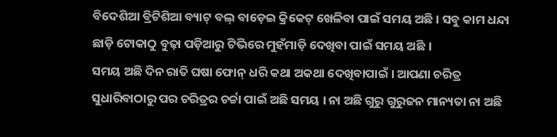ବିଦେଶିଆ ବ୍ରିଟିଶିଆ ବ୍ୟାଟ୍ ବଲ୍ ବାଡ଼େଇ କ୍ରିକେଟ୍ ଖେଳିବା ପାଇଁ ସମୟ ଅଛି । ସବୁ କାମ ଧନ୍ଦା ଛାଡ଼ି ଟୋକାଠୁ ବୁଢ଼ା ପଡ଼ିଆରୁ ଟିଭିରେ ମୁହଁମାଡ଼ି ଦେଖିବା ପାଇଁ ସମୟ ଅଛି ।
ସମୟ ଅଛି ଦିନ ରାତି ଘଷା ଫୋନ୍ ଧରି କଥା ଅକଥା ଦେଖିବାପାଇଁ । ଆପଣା ଚରିତ୍ର ସୁଧାରିବାଠାରୁ ପର ଚରିତ୍ରର ଚର୍ଚ୍ଚା ପାଇଁ ଅଛି ସମୟ । ନା ଅଛି ଗୁରୁ ଗୁରୁଜନ ମାନ୍ୟତା ନା ଅଛି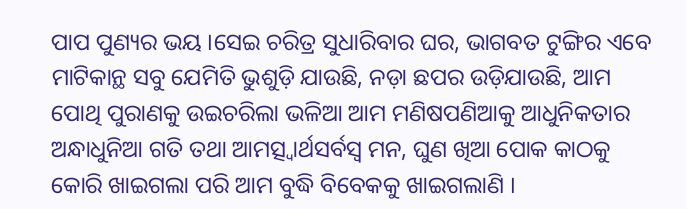ପାପ ପୁଣ୍ୟର ଭୟ ।ସେଇ ଚରିତ୍ର ସୁଧାରିବାର ଘର, ଭାଗବତ ଟୁଙ୍ଗିର ଏବେ ମାଟିକାନ୍ଥ ସବୁ ଯେମିତି ଭୁଶୁଡ଼ି ଯାଉଛି, ନଡ଼ା ଛପର ଉଡ଼ିଯାଉଛି, ଆମ ପୋଥି ପୁରାଣକୁ ଉଇଚରିଲା ଭଳିଆ ଆମ ମଣିଷପଣିଆକୁ ଆଧୁନିକତାର ଅନ୍ଧାଧୁନିଆ ଗତି ତଥା ଆମତ୍ସ୍ବାର୍ଥସର୍ବସ୍ବ ମନ, ଘୁଣ ଖିଆ ପୋକ କାଠକୁ କୋରି ଖାଇଗଲା ପରି ଆମ ବୁଦ୍ଧି ବିବେକକୁ ଖାଇଗଲାଣି ।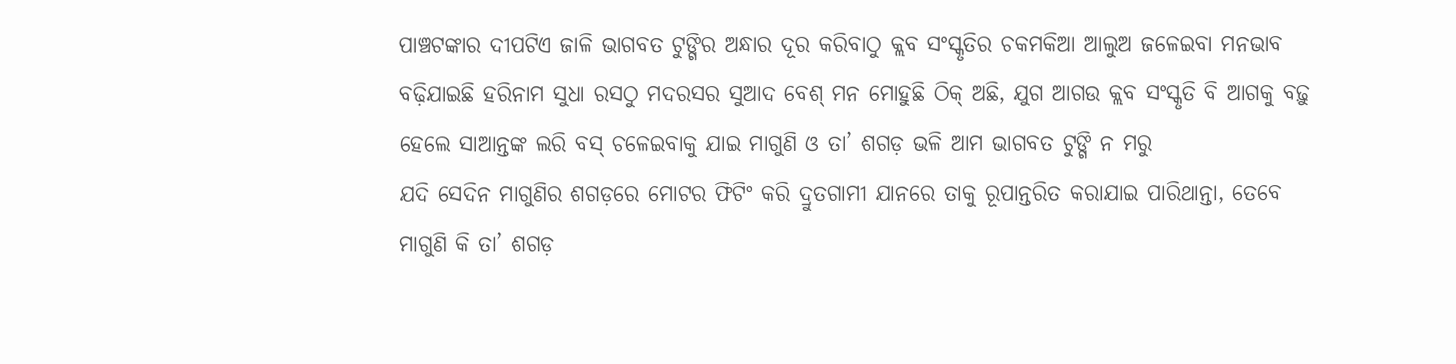ପାଞ୍ଚଟଙ୍କାର ଦୀପଟିଏ ଜାଳି ଭାଗବତ ଟୁଙ୍ଗିର ଅନ୍ଧାର ଦୂର କରିବାଠୁ କ୍ଲବ ସଂସ୍କୃତିର ଚକମକିଆ ଆଲୁଅ ଜଳେଇବା ମନଭାବ ବଢ଼ିଯାଇଛି ହରିନାମ ସୁଧା ରସଠୁ ମଦରସର ସୁଆଦ ବେଶ୍ ମନ ମୋହୁଛି ଠିକ୍ ଅଛି, ଯୁଗ ଆଗଉ କ୍ଲବ ସଂସ୍କୃତି ବି ଆଗକୁ ବଢ଼ୁ ହେଲେ ସାଆନ୍ତଙ୍କ ଲରି ବସ୍ ଚଳେଇବାକୁ ଯାଇ ମାଗୁଣି ଓ ତା’ ଶଗଡ଼ ଭଳି ଆମ ଭାଗବତ ଟୁଙ୍ଗି ନ ମରୁ
ଯଦି ସେଦିନ ମାଗୁଣିର ଶଗଡ଼ରେ ମୋଟର ଫିଟିଂ କରି ଦ୍ରୁତଗାମୀ ଯାନରେ ତାକୁ ରୂପାନ୍ତରିତ କରାଯାଇ ପାରିଥାନ୍ତା, ତେବେ ମାଗୁଣି କି ତା’ ଶଗଡ଼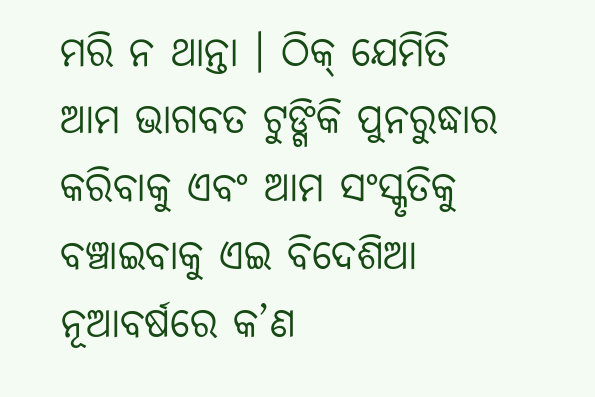ମରି ନ ଥାନ୍ତା । ଠିକ୍ ଯେମିତି ଆମ ଭାଗବତ ଟୁଙ୍ଗିକି ପୁନରୁଦ୍ଧାର କରିବାକୁ ଏବଂ ଆମ ସଂସ୍କୃତିକୁ ବଞ୍ଚାଇବାକୁ ଏଇ ବିଦେଶିଆ ନୂଆବର୍ଷରେ କ’ଣ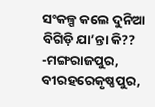ସଂକଳ୍ପ କଲେ ଦୁନିଆ ବିଗିଡ଼ି ଯା’ନ୍ତା କି??
-ମଙ୍ଗରାଜପୁର, ବୀରହରେକୃଷ୍ଣପୁର,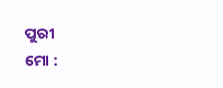ପୁରୀ
ମୋ :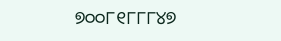୭୦୦୮୧୮୮୮୪୭